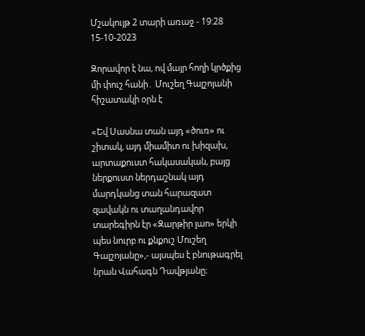Մշակույթ 2 տարի առաջ - 19:28 15-10-2023

Զորավոր է նա, ով մայր հողի կրծքից մի փուշ հանի․ Մուշեղ Գալշոյանի հիշատակի օրն է

«Եվ Սասնա տան այդ «ծուռ» ու շիտակ, այդ միամիտ ու խիզախ, արտաքուստ հակասական, բայց ներքուստ ներդաշնակ այդ մարդկանց տան հարազատ զավակն ու տաղանդավոր տարեգիրն էր «Զարթիր լաո» երկի պես նուրբ ու քնքուշ Մուշեղ Գալշոյանը»,- այսպես է բնութագրել նրան Վահագն Դավթյանը։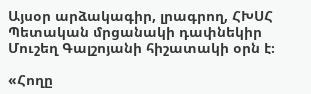Այսօր արձակագիր, լրագրող, ՀԽՍՀ Պետական մրցանակի դափնեկիր Մուշեղ Գալշոյանի հիշատակի օրն է։

«Հողը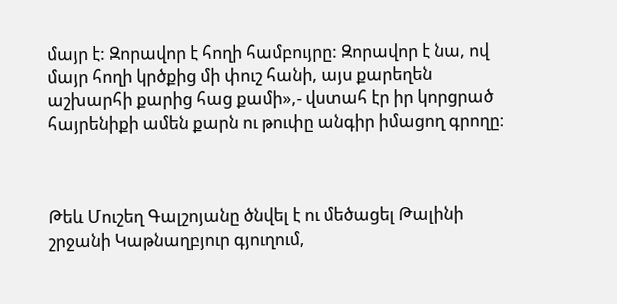մայր է: Զորավոր է հողի համբույրը: Զորավոր է նա, ով մայր հողի կրծքից մի փուշ հանի, այս քարեղեն աշխարհի քարից հաց քամի»,- վստահ էր իր կորցրած հայրենիքի ամեն քարն ու թուփը անգիր իմացող գրողը։



Թեև Մուշեղ Գալշոյանը ծնվել է ու մեծացել Թալինի շրջանի Կաթնաղբյուր գյուղում,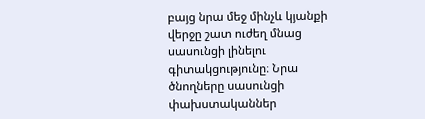բայց նրա մեջ մինչև կյանքի վերջը շատ ուժեղ մնաց սասունցի լինելու գիտակցությունը։ Նրա ծնողները սասունցի փախստականներ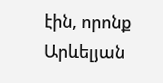էին, որոնք Արևելյան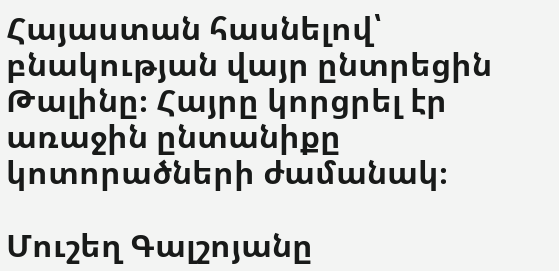Հայաստան հասնելով՝ բնակության վայր ընտրեցին Թալինը։ Հայրը կորցրել էր առաջին ընտանիքը կոտորածների ժամանակ։

Մուշեղ Գալշոյանը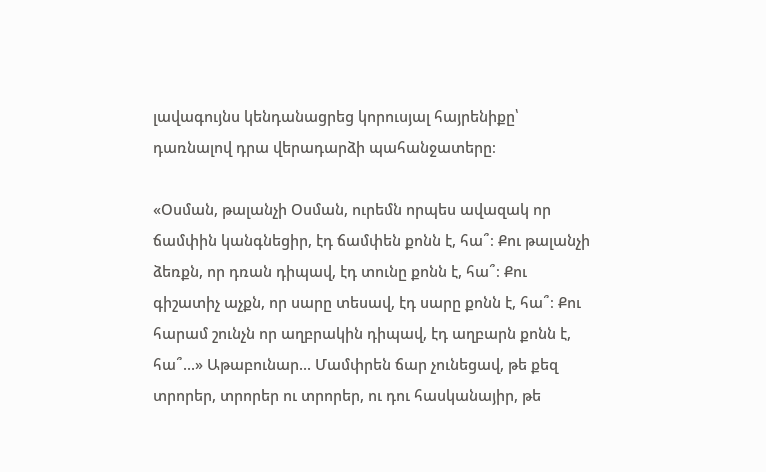լավագույնս կենդանացրեց կորուսյալ հայրենիքը՝ դառնալով դրա վերադարձի պահանջատերը։

«Օսման, թալանչի Օսման, ուրեմն որպես ավազակ որ ճամփին կանգնեցիր, էդ ճամփեն քոնն է, հա՞։ Քու թալանչի ձեռքն, որ դռան դիպավ, էդ տունը քոնն է, հա՞։ Քու գիշատիչ աչքն, որ սարը տեսավ, էդ սարը քոնն է, հա՞։ Քու հարամ շունչն որ աղբրակին դիպավ, էդ աղբարն քոնն է, հա՞...» Աթաբունար... Մամփրեն ճար չունեցավ, թե քեզ տրորեր, տրորեր ու տրորեր, ու դու հասկանայիր, թե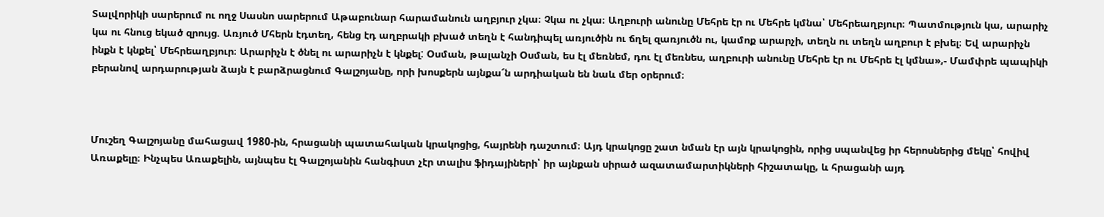Տալվորիկի սարերում ու ողջ Սասնո սարերում Աթաբունար հարամանուն աղբյուր չկա։ Չկա ու չկա։ Աղբուրի անունը Մեհրե էր ու Մեհրե կմնա՝ Մեհրեաղբյուր։ Պատմություն կա, արարիչ կա ու հնուց եկած զրույց. Առյուծ Մհերն էդտեղ, հենց էդ աղբրակի բխած տեղն է հանդիպել առյուծին ու ճղել զառյուծն ու, կամոք արարչի, տեղն ու տեղն աղբուր է բխել։ Եվ արարիչն ինքն է կնքել՝ Մեհրեաղբյուր։ Արարիչն է ծնել ու արարիչն է կնքել: Օսման, թալանչի Օսման, ես էլ մեռնեմ, դու էլ մեռնես, աղբուրի անունը Մեհրե էր ու Մեհրե էլ կմնա»,- Մամփրե պապիկի բերանով արդարության ձայն է բարձրացնում Գալշոյանը, որի խոսքերն այնքա՜ն արդիական են նաև մեր օրերում։



Մուշեղ Գալշոյանը մահացավ 1980-ին, հրացանի պատահական կրակոցից, հայրենի դաշտում։ Այդ կրակոցը շատ նման էր այն կրակոցին, որից սպանվեց իր հերոսներից մեկը՝ հովիվ Առաքելը։ Ինչպես Առաքելին, այնպես էլ Գալշոյանին հանգիստ չէր տալիս ֆիդայիների՝ իր այնքան սիրած ազատամարտիկների հիշատակը, և հրացանի այդ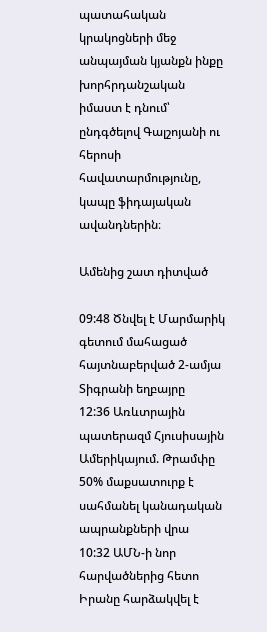պատահական կրակոցների մեջ անպայման կյանքն ինքը խորհրդանշական իմաստ է դնում՝ ընդգծելով Գալշոյանի ու հերոսի հավատարմությունը, կապը ֆիդայական ավանդներին։

Ամենից շատ դիտված

09:48 Ծնվել է Մարմարիկ գետում մահացած հայտնաբերված 2-ամյա Տիգրանի եղբայրը
12:36 Առևտրային պատերազմ Հյուսիսային Ամերիկայում. Թրամփը 50% մաքսատուրք է սահմանել կանադական ապրանքների վրա
10:32 ԱՄՆ-ի նոր հարվածներից հետո Իրանը հարձակվել է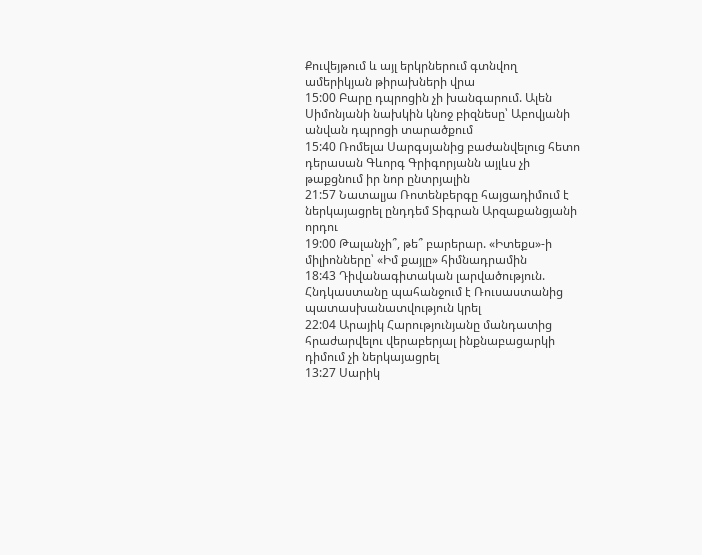Քուվեյթում և այլ երկրներում գտնվող ամերիկյան թիրախների վրա
15:00 Բարը դպրոցին չի խանգարում. Ալեն Սիմոնյանի նախկին կնոջ բիզնեսը՝ Աբովյանի անվան դպրոցի տարածքում
15:40 Ռոմելա Սարգսյանից բաժանվելուց հետո դերասան Գևորգ Գրիգորյանն այլևս չի թաքցնում իր նոր ընտրյալին
21:57 Նատալյա Ռոտենբերգը հայցադիմում է ներկայացրել ընդդեմ Տիգրան Արզաքանցյանի որդու
19:00 Թալանչի՞, թե՞ բարերար. «Իտեքս»-ի միլիոնները՝ «Իմ քայլը» հիմնադրամին
18:43 Դիվանագիտական լարվածություն. Հնդկաստանը պահանջում է Ռուսաստանից պատասխանատվություն կրել
22:04 Արայիկ Հարությունյանը մանդատից հրաժարվելու վերաբերյալ ինքնաբացարկի դիմում չի ներկայացրել
13:27 Սարիկ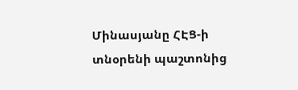Մինասյանը ՀԷՑ-ի տնօրենի պաշտոնից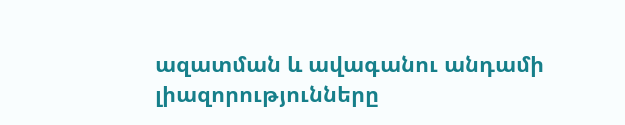ազատման և ավագանու անդամի լիազորությունները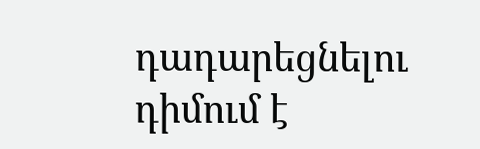դադարեցնելու դիմում է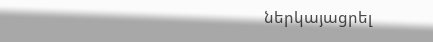ներկայացրել